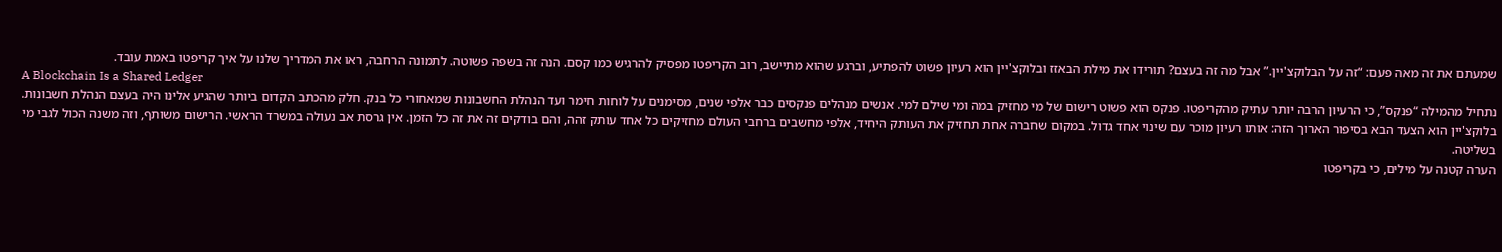שמעתם את זה מאה פעם: “זה על הבלוקצ'יין.” אבל מה זה בעצם? תורידו את מילת הבאזז ובלוקצ'יין הוא רעיון פשוט להפתיע, וברגע שהוא מתיישב, רוב הקריפטו מפסיק להרגיש כמו קסם. הנה זה בשפה פשוטה. לתמונה הרחבה, ראו את המדריך שלנו על איך קריפטו באמת עובד.
A Blockchain Is a Shared Ledger
נתחיל מהמילה “פנקס”, כי הרעיון הרבה יותר עתיק מהקריפטו. פנקס הוא פשוט רישום של מי מחזיק במה ומי שילם למי. אנשים מנהלים פנקסים כבר אלפי שנים, מסימנים על לוחות חימר ועד הנהלת החשבונות שמאחורי כל בנק. חלק מהכתב הקדום ביותר שהגיע אלינו היה בעצם הנהלת חשבונות.
בלוקצ'יין הוא הצעד הבא בסיפור הארוך הזה: אותו רעיון מוכר עם שינוי אחד גדול. במקום שחברה אחת תחזיק את העותק היחיד, אלפי מחשבים ברחבי העולם מחזיקים כל אחד עותק זהה, והם בודקים זה את זה כל הזמן. אין גרסת אב נעולה במשרד הראשי. הרישום משותף, וזה משנה הכול לגבי מי בשליטה.
הערה קטנה על מילים, כי בקריפטו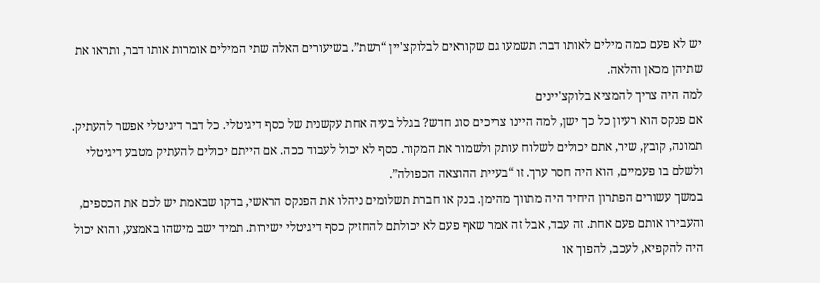יש לא פעם כמה מילים לאותו דבר: תשמעו גם שקוראים לבלוקצ'יין “רשת”. בשיעורים האלה שתי המילים אומרות אותו דבר, ותראו את שתיהן מכאן והלאה.
למה היה צריך להמציא בלוקצ'יינים
אם פנקס הוא רעיון כל כך ישן, למה היינו צריכים סוג חדש? בגלל בעיה אחת עקשנית של כסף דיגיטלי. כל דבר דיגיטלי אפשר להעתיק. תמונה, קובץ, שיר, אתם יכולים לשלוח עותק ולשמור את המקור. כסף לא יכול לעבוד ככה. אם הייתם יכולים להעתיק מטבע דיגיטלי ולשלם בו פעמיים, הוא היה חסר ערך. זו “בעיית ההוצאה הכפולה”.
במשך עשורים הפתרון היחיד היה מתווך מהימן. בנק או חברת תשלומים ניהלו את הפנקס הראשי, בדקו שבאמת יש לכם את הכספים, והעבירו אותם פעם אחת. זה עבד, אבל זה אמר שאף פעם לא יכולתם להחזיק כסף דיגיטלי ישירות. תמיד ישב מישהו באמצע, והוא יכול היה להקפיא, לעכב, להפוך או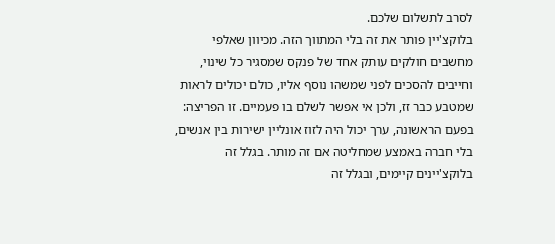לסרב לתשלום שלכם.
בלוקצ'יין פותר את זה בלי המתווך הזה. מכיוון שאלפי מחשבים חולקים עותק אחד של פנקס שמסגיר כל שינוי, וחייבים להסכים לפני שמשהו נוסף אליו, כולם יכולים לראות שמטבע כבר זז, ולכן אי אפשר לשלם בו פעמיים. זו הפריצה: בפעם הראשונה, ערך יכול היה לזוז אונליין ישירות בין אנשים, בלי חברה באמצע שמחליטה אם זה מותר. בגלל זה בלוקצ'יינים קיימים, ובגלל זה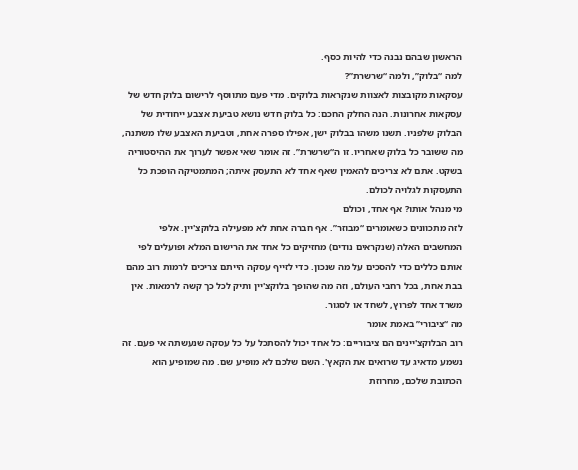הראשון שבהם נבנה כדי להיות כסף.
למה “בלוק”, ולמה “שרשרת”?
עסקאות מקובצות לאצוות שנקראות בלוקים. מדי פעם מתווסף לרישום בלוק חדש של עסקאות אחרונות. הנה החלק החכם: כל בלוק חדש נושא טביעת אצבע ייחודית של הבלוק שלפניו. תשנו משהו בבלוק ישן, אפילו ספרה אחת, וטביעת האצבע שלו משתנה, מה ששובר כל בלוק שאחריו. זו ה“שרשרת”. זה אומר שאי אפשר לערוך את ההיסטוריה בשקט. אתם לא צריכים להאמין שאף אחד לא התעסק איתה; המתמטיקה הופכת כל התעסקות לגלויה לכולם.
מי מנהל אותו? אף אחד, וכולם
לזה מתכוונים כשאומרים “מבוזר”. אף חברה אחת לא מפעילה בלוקצ'יין. אלפי המחשבים האלה (שנקראים נודים) מחזיקים כל אחד את הרישום המלא ופועלים לפי אותם כללים כדי להסכים על מה שנכון. כדי לזייף עסקה הייתם צריכים לרמות רוב מהם בבת אחת, בכל רחבי העולם, וזה מה שהופך בלוקצ'יין ותיק לכל כך קשה לרמאות. אין משרד אחד לפרוץ, לשחד או לסגור.
מה “ציבורי” באמת אומר
רוב הבלוקצ'יינים הם ציבוריים: כל אחד יכול להסתכל על כל עסקה שנעשתה אי פעם. זה נשמע מדאיג עד שרואים את הקאץ'. השם שלכם לא מופיע שם. מה שמופיע הוא הכתובת שלכם, מחרוזת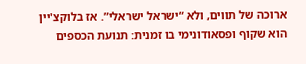ארוכה של תווים, ולא “ישראל ישראלי”. אז בלוקצ'יין הוא שקוף ופסאודונימי בו זמנית: תנועת הכספים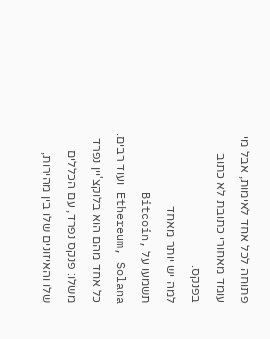פתוחה לכל אחד לאימות, אבל מי עומד מאחורי כתובת לא כתוב בפנקס.
למה יש יותר מאחד
תשמעו על Bitcoin, Ethereum, Solana ועוד רבים. כל אחד מהם הוא בלוקצ'יין נפרד משלו: פנקס נפרד, עם הכללים שלו והאיזונים שלו בין מהירות,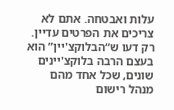עלות ואבטחה. אתם לא צריכים את הפרטים עדיין. רק דעו ש“הבלוקצ'יין” הוא בעצם הרבה בלוקצ'יינים שונים, שכל אחד מהם מנהל רישום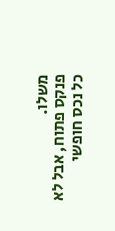משלו.
פנקס פתוח, אבל לא כל נכס חופשי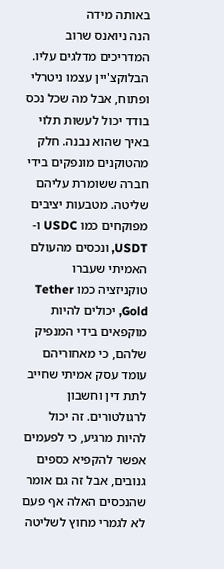באותה מידה
הנה ניואנס שרוב המדריכים מדלגים עליו. הבלוקצ'יין עצמו ניטרלי ופתוח, אבל מה שכל נכס בודד יכול לעשות תלוי באיך שהוא נבנה. חלק מהטוקנים מונפקים בידי חברה ששומרת עליהם שליטה. מטבעות יציבים מפוקחים כמו USDC ו-USDT, ונכסים מהעולם האמיתי שעברו טוקניזציה כמו Tether Gold, יכולים להיות מוקפאים בידי המנפיק שלהם, כי מאחוריהם עומד עסק אמיתי שחייב לתת דין וחשבון לרגולטורים. זה יכול להיות מרגיע, כי לפעמים אפשר להקפיא כספים גנובים, אבל זה גם אומר שהנכסים האלה אף פעם לא לגמרי מחוץ לשליטה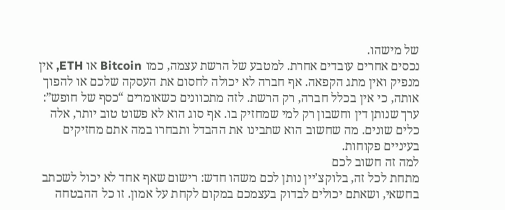של מישהו.
נכסים אחרים עובדים אחרת. למטבע של הרשת עצמה, כמו Bitcoin או ETH, אין מנפיק ואין מתג הקפאה. אף חברה לא יכולה לחסום את העסקה שלכם או להפוך אותה, כי אין בכלל חברה, רק הרשת. לזה מתכוונים כשאומרים “כסף של חופש”: ערך שנותן דין וחשבון רק למי שמחזיק בו. אף סוג הוא לא פשוט טוב יותר, אלה כלים שונים. מה שחשוב הוא שתבינו את ההבדל ותבחרו במה אתם מחזיקים בעיניים פקוחות.
למה זה חשוב לכם
מתחת לכל זה, בלוקצ'יין נותן לכם משהו חדש: רישום שאף אחד לא יכול לשכתב בחשאי, ושאתם יכולים לבדוק בעצמכם במקום לקחת על אמון. זו כל ההבטחה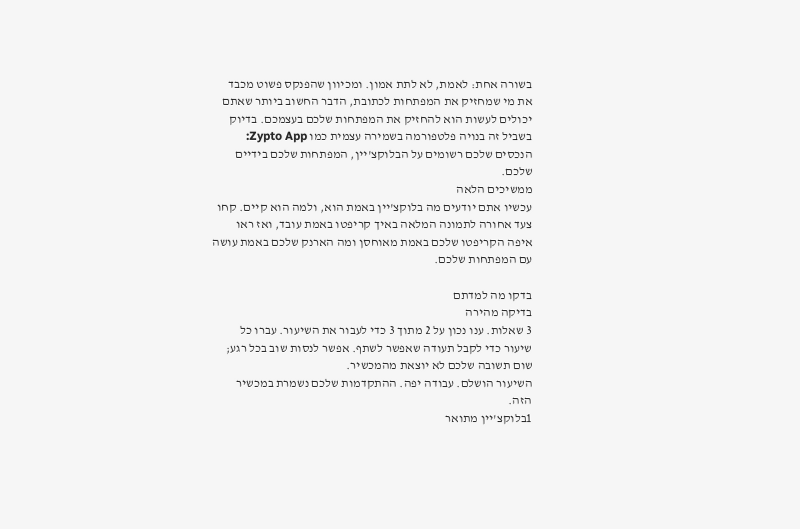בשורה אחת: לאמת, לא לתת אמון. ומכיוון שהפנקס פשוט מכבד את מי שמחזיק את המפתחות לכתובת, הדבר החשוב ביותר שאתם יכולים לעשות הוא להחזיק את המפתחות שלכם בעצמכם. בדיוק בשביל זה בנויה פלטפורמה בשמירה עצמית כמו Zypto App: הנכסים שלכם רשומים על הבלוקצ'יין, המפתחות שלכם בידיים שלכם.
ממשיכים הלאה
עכשיו אתם יודעים מה בלוקצ'יין באמת הוא, ולמה הוא קיים. קחו צעד אחורה לתמונה המלאה באיך קריפטו באמת עובד, ואז ראו איפה הקריפטו שלכם באמת מאוחסן ומה הארנק שלכם באמת עושה עם המפתחות שלכם.

בדקו מה למדתם
בדיקה מהירה
3 שאלות. ענו נכון על 2 מתוך 3 כדי לעבור את השיעור. עברו כל שיעור כדי לקבל תעודה שאפשר לשתף. אפשר לנסות שוב בכל רגע; שום תשובה שלכם לא יוצאת מהמכשיר.
השיעור הושלם. עבודה יפה. ההתקדמות שלכם נשמרת במכשיר הזה.
1בלוקצ'יין מתואר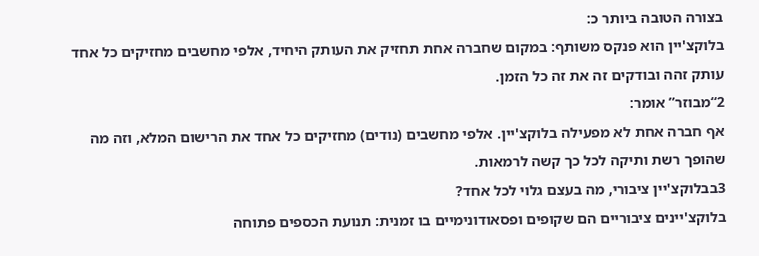בצורה הטובה ביותר כ:
בלוקצ'יין הוא פנקס משותף: במקום שחברה אחת תחזיק את העותק היחיד, אלפי מחשבים מחזיקים כל אחד עותק זהה ובודקים זה את זה כל הזמן.
2“מבוזר” אומר:
אף חברה אחת לא מפעילה בלוקצ'יין. אלפי מחשבים (נודים) מחזיקים כל אחד את הרישום המלא, וזה מה שהופך רשת ותיקה לכל כך קשה לרמאות.
3בבלוקצ'יין ציבורי, מה בעצם גלוי לכל אחד?
בלוקצ'יינים ציבוריים הם שקופים ופסאודונימיים בו זמנית: תנועת הכספים פתוחה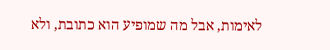לאימות, אבל מה שמופיע הוא כתובת, ולא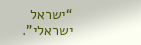“ישראל ישראלי”.